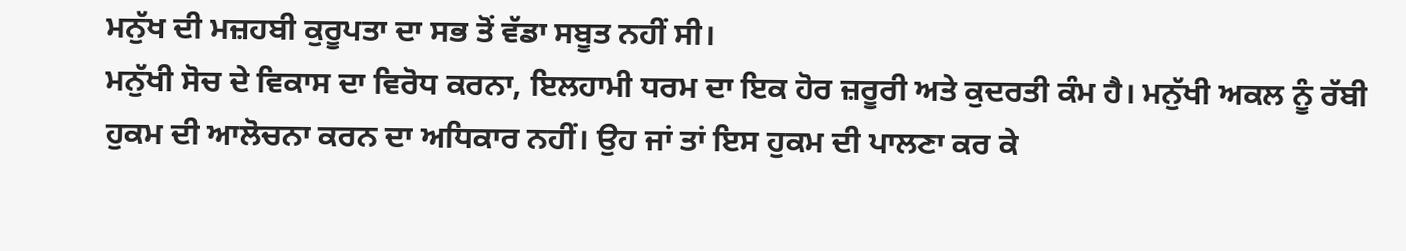ਮਨੁੱਖ ਦੀ ਮਜ਼ਹਬੀ ਕੁਰੂਪਤਾ ਦਾ ਸਭ ਤੋਂ ਵੱਡਾ ਸਬੂਤ ਨਹੀਂ ਸੀ।
ਮਨੁੱਖੀ ਸੋਚ ਦੇ ਵਿਕਾਸ ਦਾ ਵਿਰੋਧ ਕਰਨਾ, ਇਲਹਾਮੀ ਧਰਮ ਦਾ ਇਕ ਹੋਰ ਜ਼ਰੂਰੀ ਅਤੇ ਕੁਦਰਤੀ ਕੰਮ ਹੈ। ਮਨੁੱਖੀ ਅਕਲ ਨੂੰ ਰੱਬੀ ਹੁਕਮ ਦੀ ਆਲੋਚਨਾ ਕਰਨ ਦਾ ਅਧਿਕਾਰ ਨਹੀਂ। ਉਹ ਜਾਂ ਤਾਂ ਇਸ ਹੁਕਮ ਦੀ ਪਾਲਣਾ ਕਰ ਕੇ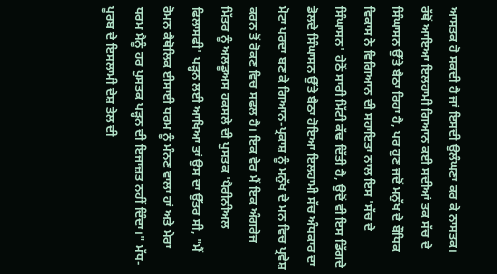ਆਸਤਕ ਹੋ ਸਕਦੀ ਹੈ ਜਾਂ ਇਸਦੀ ਉਲੰਘਣਾ ਕਰ ਕੇ ਨਾਸਤਕ। ਰੱਥੋਂ ਆਇਆ ਇਲਹਾਮੀ ਗਿਆਨ ਕਈ ਸਦੀਆਂ ਤਕ ਸੱਚ ਦੇ ਸਿੰਘਾਸਨ ਉੱਤੇ ਬੈਠਾ ਰਿਹਾ ਹੈ, ਪਰ ਹੁਣ ਜਦੋਂ ਮਨੁੱਖ ਦੇ ਬੌਧਿਕ ਵਿਕਾਸ ਨੇ ਵਿਗਿਆਨ ਦੀ ਸਹਾਇਤਾ ਨਾਲ ਇਸ 'ਸੱਚ ਦੇ ਸਿੰਘਾਸਨ' ਹੇਠੋਂ ਸਾਰੀ ਮਿੱਟੀ ਕੱਢ ਦਿੱਤੀ ਹੈ, ਉਦੋਂ ਵੀ ਇਸ ਡਿੱਗਦੇ ਡੋਲਦੇ ਸਿੰਘਾਸਨ ਉੱਤੇ ਬੈਠਾ ਹੋਇਆ ਇਲਹਾਮੀ ਸੱਚ ਅੰਧਕਾਰ ਦਾ ਮੋਟਾ ਪਰਦਾ ਬਣ ਕੇ ਗਿਆਨ-ਪ੍ਰਕਾਸ਼ ਨੂੰ ਮਨੁੱਖ ਦੇ ਮਨ ਵਿਚ ਪ੍ਰਵੇਸ਼ ਕਰਨ ਤੋਂ ਰੋਕਣ ਵਿਚ ਸਫਲ ਹੈ। ਇਕ ਵੇਰ ਮੈਂ ਇਕ ਅੰਗਰੇਜ ਮਿੱਤਰ ਨੂੰ ਅਲਡੂਅਸ ਹਕਸਲੇ ਦੀ ਪੁਸਤਕ 'ਪੈਰੀਨੀਅਲ ਫਿਲਾਸਫੀ' ਪੜ੍ਹਨ ਲਈ ਆਖਿਆ ਤਾਂ ਉਸ ਦਾ ਉੱਤਰ ਸੀ, "ਮੈਂ ਰੋਮਨ ਕੈਥੋਲਿਕ ਈਸਾਈ ਧਰਮ ਨੂੰ ਮੰਨਣ ਵਾਲਾ ਹਾਂ ਅਤੇ ਮੇਰਾ ਧਰਮ ਮੈਨੂੰ ਹਰ ਪੁਸਤਕ ਪੜ੍ਹਨ ਦੀ ਇਜਾਜ਼ਤ ਨਹੀਂ ਦਿੰਦਾ।" ਮੱਧ-ਪੂਰਬ ਦੇ ਇਸਲਾਮੀ ਦੇਸ਼ ਤੇਲ ਦੀ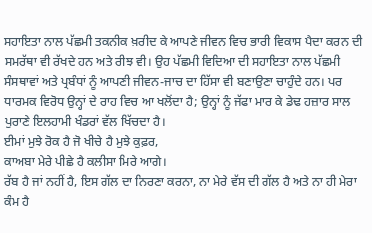ਸਹਾਇਤਾ ਨਾਲ ਪੱਛਮੀ ਤਕਨੀਕ ਖ਼ਰੀਦ ਕੇ ਆਪਣੇ ਜੀਵਨ ਵਿਚ ਭਾਰੀ ਵਿਕਾਸ ਪੈਦਾ ਕਰਨ ਦੀ ਸਮਰੱਥਾ ਵੀ ਰੱਖਦੇ ਹਨ ਅਤੇ ਰੀਝ ਵੀ। ਉਹ ਪੱਛਮੀ ਵਿਦਿਆ ਦੀ ਸਹਾਇਤਾ ਨਾਲ ਪੱਛਮੀ ਸੰਸਥਾਵਾਂ ਅਤੇ ਪ੍ਰਬੰਧਾਂ ਨੂੰ ਆਪਣੀ ਜੀਵਨ-ਜਾਚ ਦਾ ਹਿੱਸਾ ਵੀ ਬਣਾਉਣਾ ਚਾਹੁੰਦੇ ਹਨ। ਪਰ ਧਾਰਮਕ ਵਿਰੋਧ ਉਨ੍ਹਾਂ ਦੇ ਰਾਹ ਵਿਚ ਆ ਖਲੋਂਦਾ ਹੈ; ਉਨ੍ਹਾਂ ਨੂੰ ਜੱਫਾ ਮਾਰ ਕੇ ਡੇਢ ਹਜ਼ਾਰ ਸਾਲ ਪੁਰਾਣੇ ਇਲਹਾਮੀ ਖੰਡਰਾਂ ਵੱਲ ਖਿੱਚਦਾ ਹੈ।
ਈਮਾਂ ਮੁਝੇ ਰੋਕ ਹੈ ਜੋ ਖੀਚੇ ਹੈ ਮੁਝੇ ਕੁਫ਼ਰ,
ਕਾਅਬਾ ਮੇਰੇ ਪੀਛੇ ਹੈ ਕਲੀਸਾ ਮਿਰੇ ਆਗੇ।
ਰੱਬ ਹੈ ਜਾਂ ਨਹੀਂ ਹੈ, ਇਸ ਗੱਲ ਦਾ ਨਿਰਣਾ ਕਰਨਾ, ਨਾ ਮੇਰੇ ਵੱਸ ਦੀ ਗੱਲ ਹੈ ਅਤੇ ਨਾ ਹੀ ਮੇਰਾ ਕੰਮ ਹੈ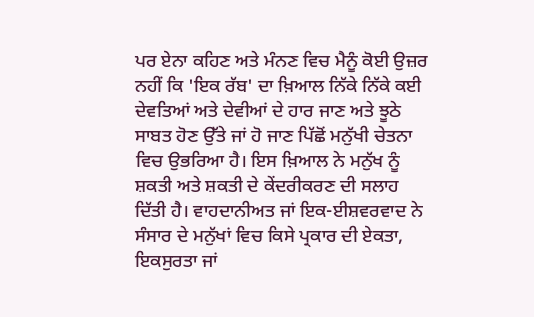ਪਰ ਏਨਾ ਕਹਿਣ ਅਤੇ ਮੰਨਣ ਵਿਚ ਮੈਨੂੰ ਕੋਈ ਉਜ਼ਰ ਨਹੀਂ ਕਿ 'ਇਕ ਰੱਬ' ਦਾ ਖ਼ਿਆਲ ਨਿੱਕੇ ਨਿੱਕੇ ਕਈ ਦੇਵਤਿਆਂ ਅਤੇ ਦੇਵੀਆਂ ਦੇ ਹਾਰ ਜਾਣ ਅਤੇ ਝੂਠੇ ਸਾਬਤ ਹੋਣ ਉੱਤੇ ਜਾਂ ਹੋ ਜਾਣ ਪਿੱਛੋਂ ਮਨੁੱਖੀ ਚੇਤਨਾ ਵਿਚ ਉਭਰਿਆ ਹੈ। ਇਸ ਖ਼ਿਆਲ ਨੇ ਮਨੁੱਖ ਨੂੰ ਸ਼ਕਤੀ ਅਤੇ ਸ਼ਕਤੀ ਦੇ ਕੇਂਦਰੀਕਰਣ ਦੀ ਸਲਾਹ ਦਿੱਤੀ ਹੈ। ਵਾਹਦਾਨੀਅਤ ਜਾਂ ਇਕ-ਈਸ਼ਵਰਵਾਦ ਨੇ ਸੰਸਾਰ ਦੇ ਮਨੁੱਖਾਂ ਵਿਚ ਕਿਸੇ ਪ੍ਰਕਾਰ ਦੀ ਏਕਤਾ, ਇਕਸੁਰਤਾ ਜਾਂ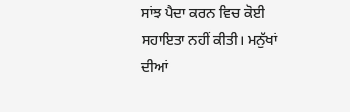ਸਾਂਝ ਪੈਦਾ ਕਰਨ ਵਿਚ ਕੋਈ ਸਹਾਇਤਾ ਨਹੀਂ ਕੀਤੀ। ਮਨੁੱਖਾਂ ਦੀਆਂ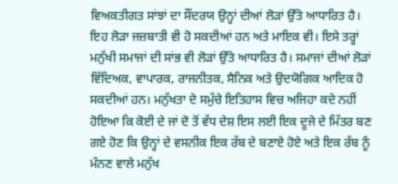ਵਿਅਕਤੀਗਤ ਸਾਂਝਾਂ ਦਾ ਸੌਂਦਰਯ ਉਨ੍ਹਾਂ ਦੀਆਂ ਲੋੜਾਂ ਉੱਤੇ ਆਧਾਰਿਤ ਹੈ। ਇਹ ਲੋੜਾ ਜਜ਼ਬਾਤੀ ਵੀ ਹੋ ਸਕਦੀਆਂ ਹਨ ਅਤੇ ਮਾਇਕ ਵੀ। ਇਸੇ ਤਰ੍ਹਾਂ ਮਨੁੱਖੀ ਸਮਾਜਾਂ ਦੀ ਸਾਂਭ ਵੀ ਲੋੜਾਂ ਉੱਤੇ ਆਧਾਰਿਤ ਹੈ। ਸਮਾਜਾਂ ਦੀਆਂ ਲੋੜਾਂ ਵਿੱਦਿਅਕ, ਵਾਪਾਰਕ, ਰਾਜਨੀਤਕ, ਸੈਨਿਕ ਅਤੇ ਉਦਯੋਗਿਕ ਆਦਿਕ ਹੋ ਸਕਦੀਆਂ ਹਨ। ਮਨੁੱਖਤਾ ਦੇ ਸਮੁੱਚੇ ਇਤਿਹਾਸ ਵਿਚ ਅਜਿਹਾ ਕਦੇ ਨਹੀਂ ਹੋਇਆ ਕਿ ਕੋਈ ਦੇ ਜਾਂ ਦੋ ਤੋਂ ਵੱਧ ਦੇਸ਼ ਇਸ ਲਈ ਇਕ ਦੂਜੇ ਦੇ ਮਿੱਤਰ ਬਣ ਗਏ ਹੋਣ ਕਿ ਉਨ੍ਹਾਂ ਦੇ ਵਸਨੀਕ ਇਕ ਰੱਬ ਦੇ ਬਣਾਏ ਹੋਏ ਅਤੇ ਇਕ ਰੱਬ ਨੂੰ ਮੰਨਣ ਵਾਲੇ ਮਨੁੱਖ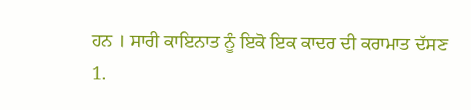ਹਨ । ਸਾਰੀ ਕਾਇਨਾਤ ਨੂੰ ਇਕੋ ਇਕ ਕਾਦਰ ਦੀ ਕਰਾਮਾਤ ਦੱਸਣ
1.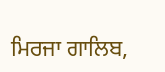ਮਿਰਜਾ ਗਾਲਿਬ,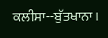ਕਲੀਸਾ--ਬੁੱਤਖਾਨਾ।